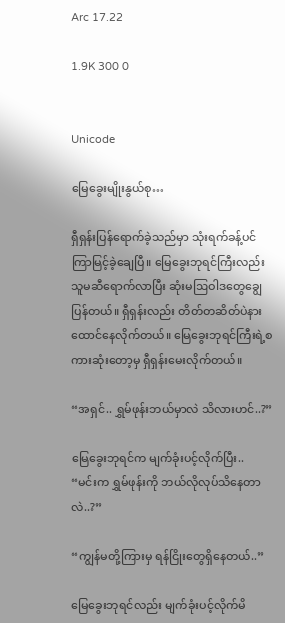Arc 17.22

1.9K 300 0


Unicode

မြေခွေးမျိုးနွယ်စု…

ရှီရှန်းပြန်ရောက်ခဲ့သည်မှာ သုံးရက်ခန့်ပင် ကြာမြင့်ခဲ့ချေပြီ။ မြေခွေးဘုရင်ကြီးလည်း သူမဆီရောက်လာပြီး ဆုံးမဩဝါဒတွေချွေပြန်တယ်။ ရှီရှန်းလည်း တိတ်တဆိတ်ပဲနားထောင်နေလိုက်တယ်။ မြေခွေးဘုရင်ကြီးရဲ့စကားဆုံးတော့မှ ရှီရှန်းမေးလိုက်တယ်။

“အရှင်.. ရွှမ်ဖုန်းဘယ်မှာလဲ သိလားဟင်..?”

မြေခွေးဘုရင်က မျက်ခုံးပင့်လိုက်ပြီး..
“မင်းက ရွှမ်ဖုန်းကို ဘယ်လိုလုပ်သိနေတာလဲ..?”

“ကျွန်မတို့ကြားမှ ရန်ငြိုးတွေရှိနေတယ်..”

မြေခွေးဘုရင်လည်း မျက်ခုံးပင့်လိုက်မိ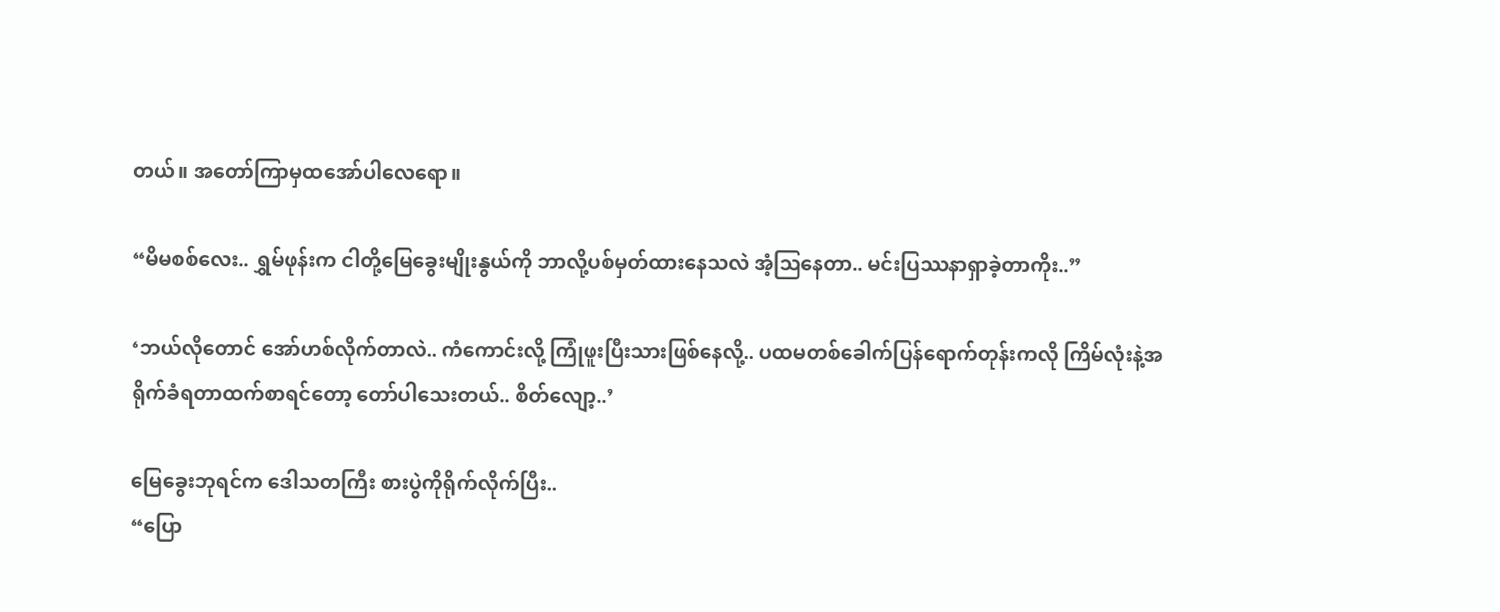တယ်။ အတော်ကြာမှထအော်ပါလေရော။

“မိမစစ်လေး.. ရွှမ်ဖုန်းက ငါတို့မြေခွေးမျိုးနွယ်ကို ဘာလို့ပစ်မှတ်ထားနေသလဲ အံ့ဩနေတာ.. မင်းပြဿနာရှာခဲ့တာကိုး..”

‘ဘယ်လိုတောင် အော်ဟစ်လိုက်တာလဲ.. ကံကောင်းလို့ ကြုံဖူးပြီးသားဖြစ်နေလို့.. ပထမတစ်ခေါက်ပြန်ရောက်တုန်းကလို ကြိမ်လုံးနဲ့အရိုက်ခံရတာထက်စာရင်တော့ တော်ပါသေးတယ်.. စိတ်လျော့..’

မြေခွေးဘုရင်က ဒေါသတကြီး စားပွဲကိုရိုက်လိုက်ပြီး..
“ပြော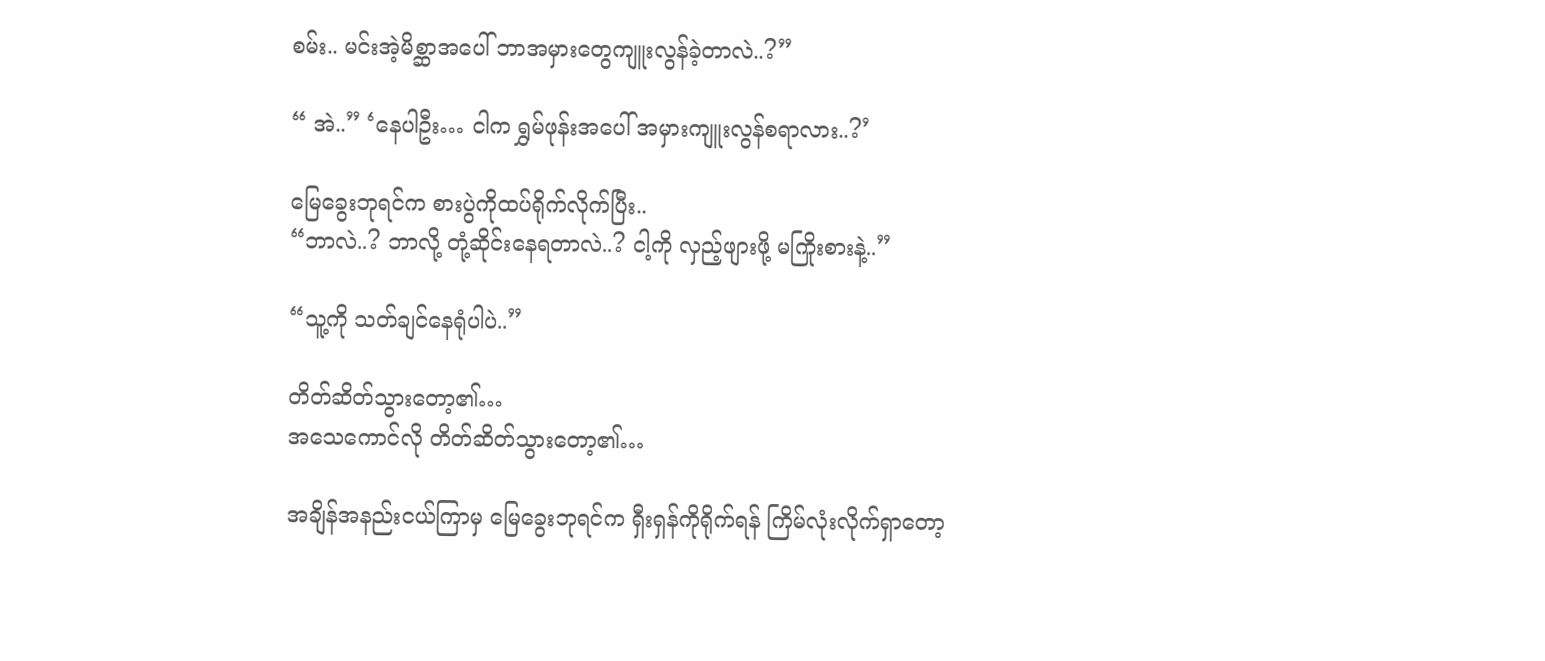စမ်း.. မင်းအဲ့မိစ္ဆာအပေါ် ဘာအမှားတွေကျူးလွန်ခဲ့တာလဲ..?”

“ အဲ..” ‘နေပါဦး… ငါက ရွှမ်ဖုန်းအပေါ် အမှားကျူးလွန်စရာလား..?’

မြေခွေးဘုရင်က စားပွဲကိုထပ်ရိုက်လိုက်ပြီး..
“ဘာလဲ..? ဘာလို့ တုံ့ဆိုင်းနေရတာလဲ..? ငါ့ကို လှည့်ဖျားဖို့ မကြိုးစားနဲ့..”

“သူ့ကို သတ်ချင်နေရုံပါပဲ..”

တိတ်ဆိတ်သွားတော့၏…
အသေကောင်လို တိတ်ဆိတ်သွားတော့၏…

အချိန်အနည်းငယ်ကြာမှ မြေခွေးဘုရင်က ရှီးရှန်ကိုရိုက်ရန် ကြိမ်လုံးလိုက်ရှာတော့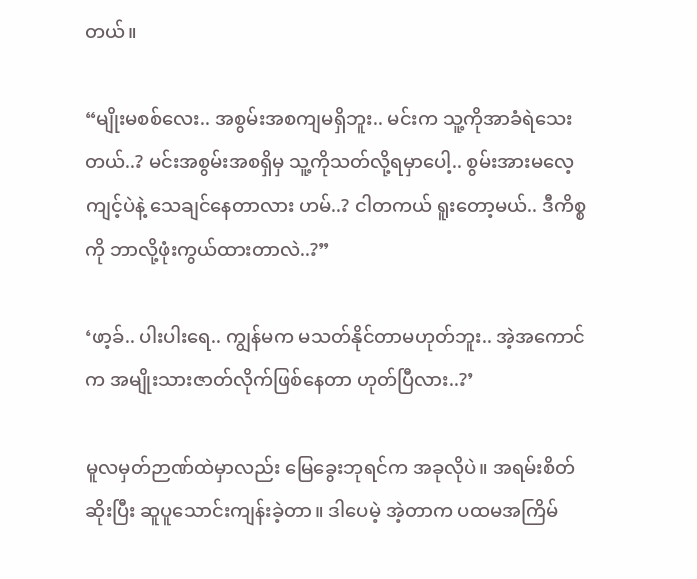တယ်။

“မျိုးမစစ်လေး.. အစွမ်းအစကျမရှိဘူး.. မင်းက သူ့ကိုအာခံရဲသေးတယ်..? မင်းအစွမ်းအစရှိမှ သူ့ကိုသတ်လို့ရမှာပေါ့.. စွမ်းအားမလေ့ကျင့်ပဲနဲ့ သေချင်နေတာလား ဟမ်..? ငါတကယ် ရူးတော့မယ်.. ဒီကိစ္စကို ဘာလို့ဖုံးကွယ်ထားတာလဲ..?”

‘ဖာ့ခ်.. ပါးပါးရေ.. ကျွန်မက မသတ်နိုင်တာမဟုတ်ဘူး.. အဲ့အကောင်က အမျိုးသားဇာတ်လိုက်ဖြစ်နေတာ ဟုတ်ပြီလား..?’

မူလမှတ်ဉာဏ်ထဲမှာလည်း မြေခွေးဘုရင်က အခုလိုပဲ။ အရမ်းစိတ်ဆိုးပြီး ဆူပူသောင်းကျန်းခဲ့တာ။ ဒါပေမဲ့ အဲ့တာက ပထမအကြိမ်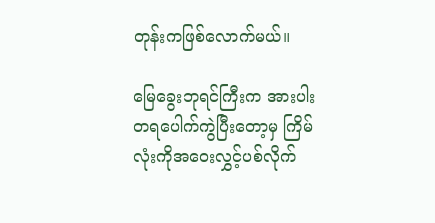တုန်းကဖြစ်လောက်မယ်။

မြေခွေးဘုရင်ကြီးက အားပါးတရပေါက်ကွဲပြီးတော့မှ ကြိမ်လုံးကိုအဝေးလွှင့်ပစ်လိုက်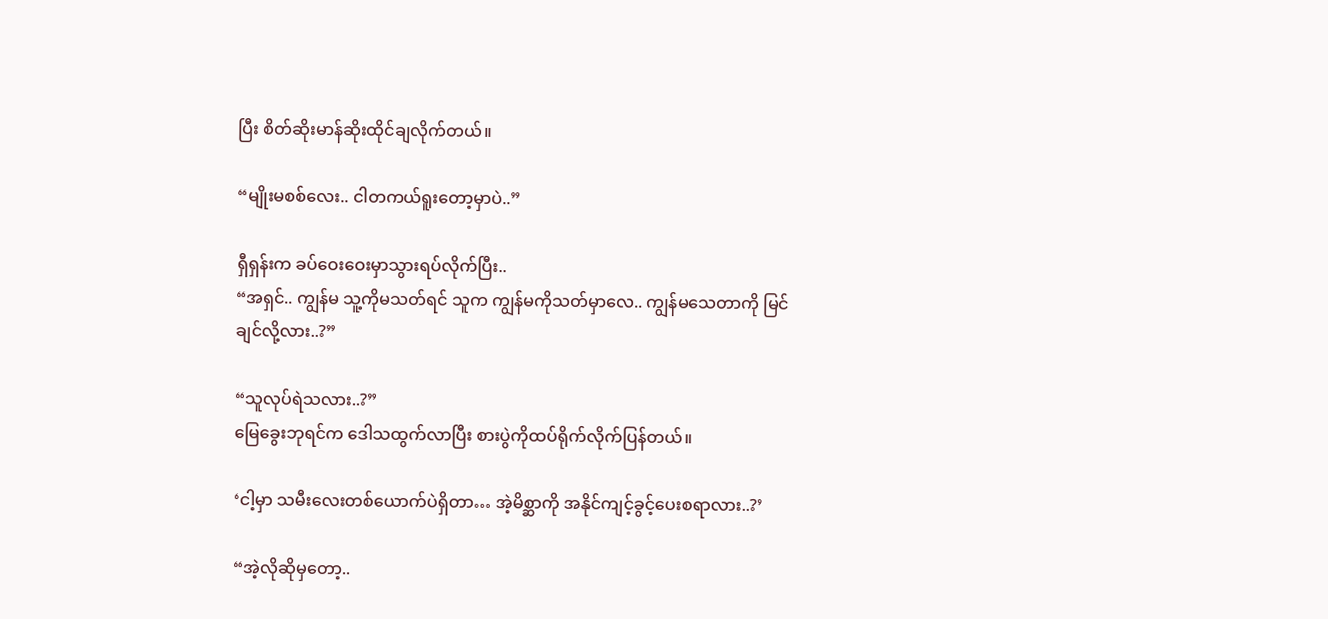ပြီး စိတ်ဆိုးမာန်ဆိုးထိုင်ချလိုက်တယ်။

“မျိုးမစစ်လေး.. ငါတကယ်ရူးတော့မှာပဲ..”

ရှီရှန်းက ခပ်ဝေးဝေးမှာသွားရပ်လိုက်ပြီး..
“အရှင်.. ကျွန်မ သူ့ကိုမသတ်ရင် သူက ကျွန်မကိုသတ်မှာလေ.. ကျွန်မသေတာကို မြင်ချင်လို့လား..?”

“သူလုပ်ရဲသလား..?”
မြေခွေးဘုရင်က ဒေါသထွက်လာပြီး စားပွဲကိုထပ်ရိုက်လိုက်ပြန်တယ်။

‘ငါ့မှာ သမီးလေးတစ်ယောက်ပဲရှိတာ… အဲ့မိစ္ဆာကို အနိုင်ကျင့်ခွင့်ပေးစရာလား..?’

“အဲ့လိုဆိုမှတော့..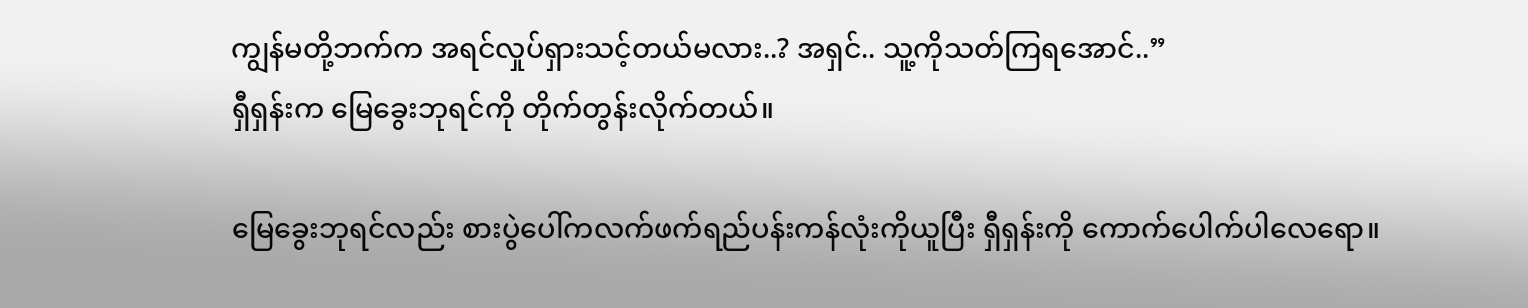ကျွန်မတို့ဘက်က အရင်လှုပ်ရှားသင့်တယ်မလား..? အရှင်.. သူ့ကိုသတ်ကြရအောင်..”
ရှီရှန်းက မြေခွေးဘုရင်ကို တိုက်တွန်းလိုက်တယ်။

မြေခွေးဘုရင်လည်း စားပွဲပေါ်ကလက်ဖက်ရည်ပန်းကန်လုံးကိုယူပြီး ရှီရှန်းကို ကောက်ပေါက်ပါလေရော။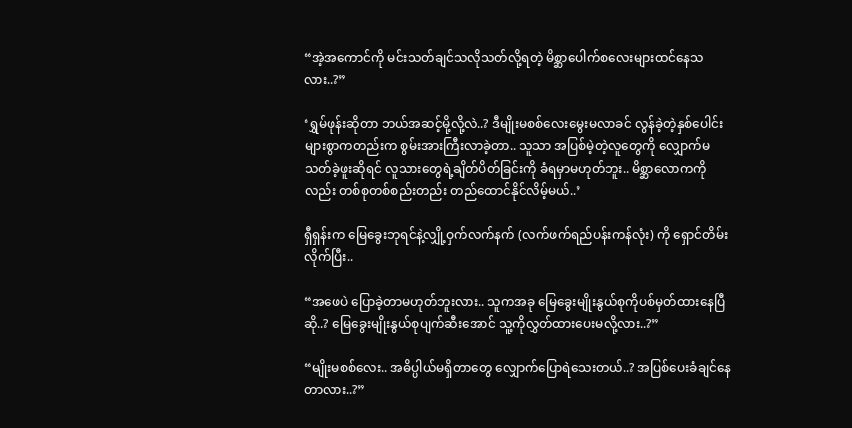“အဲ့အကောင်ကို မင်းသတ်ချင်သလိုသတ်လို့ရတဲ့ မိစ္ဆာပေါက်စလေးများထင်နေသလား..?”

‘ရွှမ်ဖုန်းဆိုတာ ဘယ်အဆင့်မို့လို့လဲ..? ဒီမျိုးမစစ်လေးမွေးမလာခင် လွန်ခဲ့တဲ့နှစ်ပေါင်းများစွာကတည်းက စွမ်းအားကြီးလာခဲ့တာ.. သူသာ အပြစ်မဲ့တဲ့လူတွေကို လျှောက်မသတ်ခဲ့ဖူးဆိုရင် လူသားတွေရဲ့ချိတ်ပိတ်ခြင်းကို ခံရမှာမဟုတ်ဘူး.. မိစ္ဆာလောကကိုလည်း တစ်စုတစ်စည်းတည်း တည်ထောင်နိုင်လိမ့်မယ်..’

ရှီရှန်းက မြေခွေးဘုရင်နဲ့လျှို့ဝှက်လက်နက် (လက်ဖက်ရည်ပန်းကန်လုံး) ကို ရှောင်တိမ်းလိုက်ပြီး..

“အဖေပဲ ပြောခဲ့တာမဟုတ်ဘူးလား.. သူကအခု မြေခွေးမျိုးနွယ်စုကိုပစ်မှတ်ထားနေပြီဆို..? မြေခွေးမျိုးနွယ်စုပျက်ဆီးအောင် သူ့ကိုလွှတ်ထားပေးမလို့လား..?”

“မျိုးမစစ်လေး.. အဓိပ္ပါယ်မရှိတာတွေ လျှောက်ပြောရဲသေးတယ်..? အပြစ်ပေးခံချင်နေတာလား..?”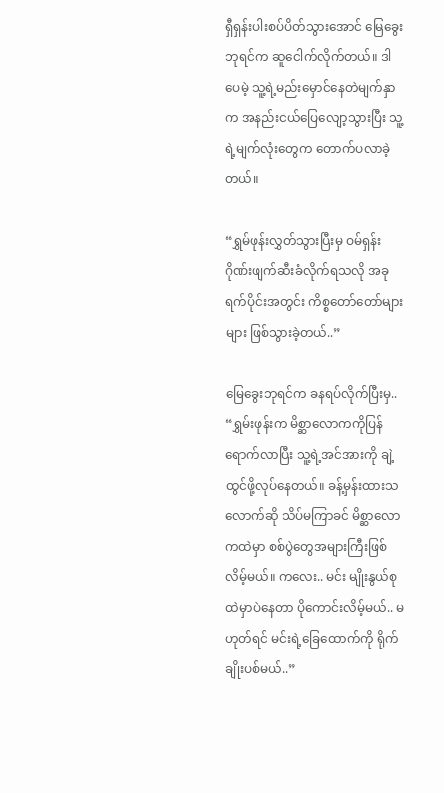ရှီရှန်းပါးစပ်ပိတ်သွားအောင် မြေခွေးဘုရင်က ဆူငေါက်လိုက်တယ်။ ဒါပေမဲ့ သူ့ရဲ့မည်းမှောင်နေတဲမျက်နှာက အနည်းငယ်ပြေလျော့သွားပြီး သူ့ရဲ့မျက်လုံးတွေက တောက်ပလာခဲ့တယ်။

“ရွှမ်ဖုန်းလွှတ်သွားပြီးမှ ဝမ်ရှန်းဂိုဏ်းဖျက်ဆီးခံလိုက်ရသလို အခုရက်ပိုင်းအတွင်း ကိစ္စတော်တော်များများ ဖြစ်သွားခဲ့တယ်..”

မြေခွေးဘုရင်က ခနရပ်လိုက်ပြီးမှ..
“ရွှမ်းဖုန်းက မိစ္ဆာလောကကိုပြန်ရောက်လာပြီး သူ့ရဲ့အင်အားကို ချဲ့ထွင်ဖို့လုပ်နေတယ်။ ခန့်မှန်းထားသလောက်ဆို သိပ်မကြာခင် မိစ္ဆာလောကထဲမှာ စစ်ပွဲတွေအများကြီးဖြစ်လိမ့်မယ်။ ကလေး.. မင်း မျိုးနွယ်စုထဲမှာပဲနေတာ ပိုကောင်းလိမ့်မယ်.. မဟုတ်ရင် မင်းရဲ့ခြေထောက်ကို ရိုက်ချိုးပစ်မယ်..”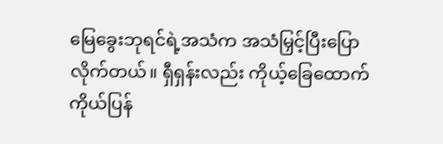မြေခွေးဘုရင်ရဲ့အသံက အသံမြှင့်ပြီးပြောလိုက်တယ်။ ရှီရှန်းလည်း ကိုယ့်ခြေထောက်ကိုယ်ပြန်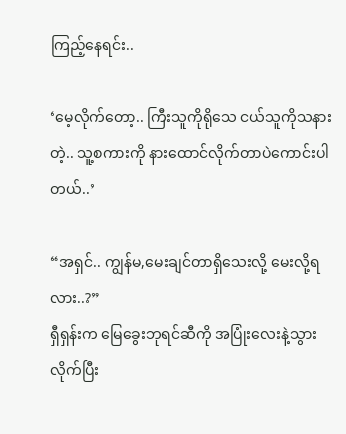ကြည့်နေရင်း..

‘မေ့လိုက်တော့.. ကြီးသူကိုရိုသေ ငယ်သူကိုသနားတဲ့.. သူ့စကားကို နားထောင်လိုက်တာပဲကောင်းပါတယ်..’

“အရှင်.. ကျွန်မ,မေးချင်တာရှိသေးလို့ မေးလို့ရလား..?”
ရှီရှန်းက မြေခွေးဘုရင်ဆီကို အပြုံးလေးနဲ့သွားလိုက်ပြီး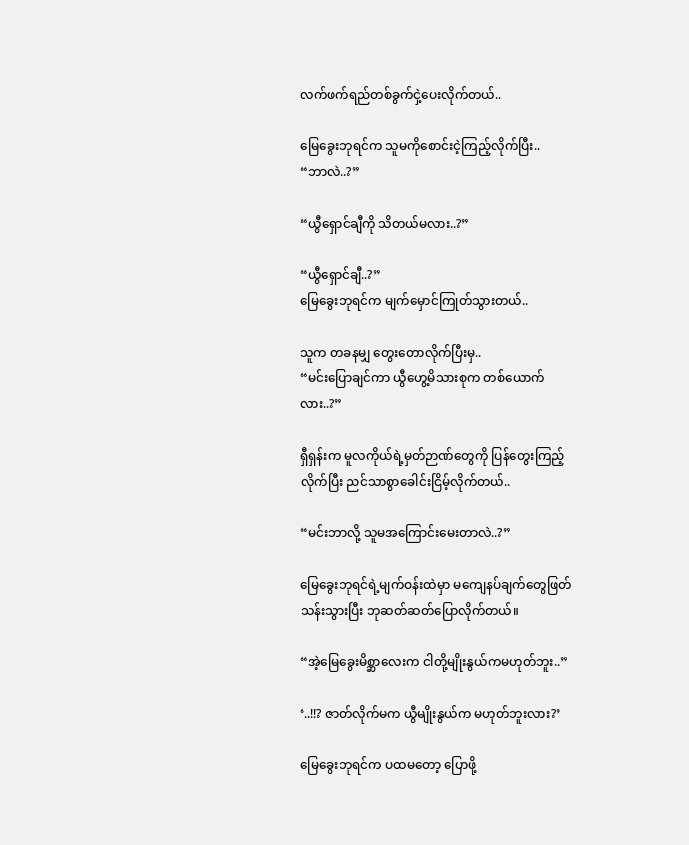လက်ဖက်ရည်တစ်ခွက်ငှဲ့ပေးလိုက်တယ်..

မြေခွေးဘုရင်က သူမကိုစောင်းငဲ့ကြည့်လိုက်ပြီး..
“ဘာလဲ..?”

“ယွီရှောင်ချီကို သိတယ်မလား..?”

“ယွီရှောင်ချီ..?”
မြေခွေးဘုရင်က မျက်မှောင်ကြုတ်သွားတယ်..

သူက တခနမျှ တွေးတောလိုက်ပြီးမှ..
“မင်းပြောချင်ကာ ယွီဟွေ့မိသားစုက တစ်ယောက်လား..?”

ရှီရှန်းက မူလကိုယ်ရဲ့မှတ်ဉာဏ်တွေကို ပြန်တွေးကြည့်လိုက်ပြီး ညင်သာစွာခေါင်းငြိမ့်လိုက်တယ်..

“မင်းဘာလို့ သူမအကြောင်းမေးတာလဲ..?”

မြေခွေးဘုရင်ရဲ့မျက်ဝန်းထဲမှာ မကျေနပ်ချက်တွေဖြတ်သန်းသွားပြီး ဘုဆတ်ဆတ်ပြောလိုက်တယ်။

“အဲ့မြေခွေးမိစ္ဆာလေးက ငါတို့မျိုးနွယ်ကမဟုတ်ဘူး..”

‘..!!? ဇာတ်လိုက်မက ယွီမျိုးနွယ်က မဟုတ်ဘူးလား?’

မြေခွေးဘုရင်က ပထမတော့ ပြောဖို့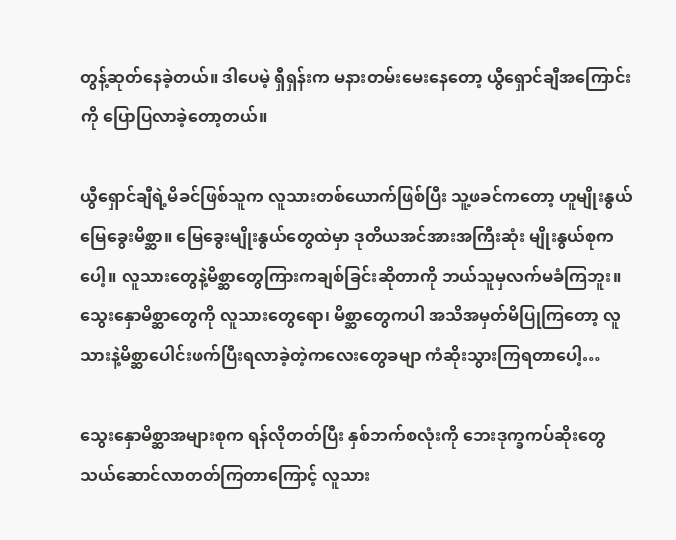တွန့်ဆုတ်နေခဲ့တယ်။ ဒါပေမဲ့ ရှီရှန်းက မနားတမ်းမေးနေတော့ ယွီရှောင်ချီအကြောင်းကို ပြောပြလာခဲ့တော့တယ်။

ယွီရှောင်ချီရဲ့မိခင်ဖြစ်သူက လူသားတစ်ယောက်ဖြစ်ပြီး သူ့ဖခင်ကတော့ ဟူမျိုးနွယ်မြေခွေးမိစ္ဆာ။ မြေခွေးမျိုးနွယ်တွေထဲမှာ ဒုတိယအင်အားအကြီးဆုံး မျိုးနွယ်စုကပေါ့။ လူသားတွေနဲ့မိစ္ဆာတွေကြားကချစ်ခြင်းဆိုတာကို ဘယ်သူမှလက်မခံကြဘူး။ သွေးနှောမိစ္ဆာတွေကို လူသားတွေရော၊ မိစ္ဆာတွေကပါ အသိအမှတ်မိပြုကြတော့ လူသားနဲ့မိစ္ဆာပေါင်းဖက်ပြီးရလာခဲ့တဲ့ကလေးတွေခမျာ ကံဆိုးသွားကြရတာပေါ့…

သွေးနှောမိစ္ဆာအများစုက ရန်လိုတတ်ပြီး နှစ်ဘက်စလုံးကို ဘေးဒုက္ခကပ်ဆိုးတွေ သယ်ဆောင်လာတတ်ကြတာကြောင့် လူသား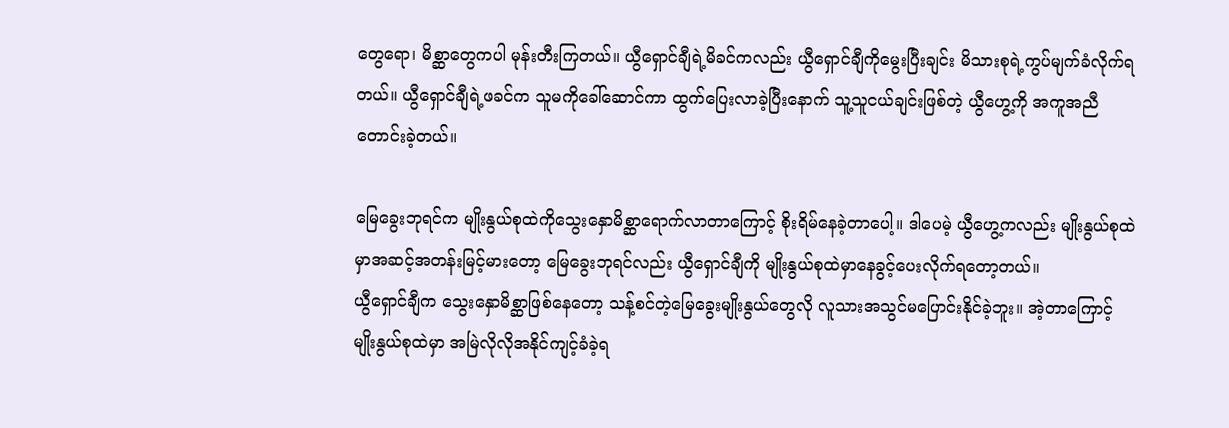တွေရော၊ မိစ္ဆာတွေကပါ မုန်းတီးကြတယ်။ ယွီရှောင်ချီရဲ့မိခင်ကလည်း ယွီရှောင်ချီကိုမွေးပြီးချင်း မိသားစုရဲ့ကွပ်မျက်ခံလိုက်ရတယ်။ ယွီရှောင်ချီရဲ့ဖခင်က သူမကိုခေါ်ဆောင်ကာ ထွက်ပြေးလာခဲ့ပြီးနောက် သူ့သူငယ်ချင်းဖြစ်တဲ့ ယွီဟွေ့ကို အကူအညီတောင်းခဲ့တယ်။

မြေခွေးဘုရင်က မျိုးနွယ်စုထဲကိုသွေးနှောမိစ္ဆာရောက်လာတာကြောင့် စိုးရိမ်နေခဲ့တာပေါ့။ ဒါပေမဲ့ ယွီဟွေ့ကလည်း မျိုးနွယ်စုထဲမှာအဆင့်အတန်းမြင့်မားတော့ မြေခွေးဘုရင်လည်း ယွီရှောင်ချီကို မျိုးနွယ်စုထဲမှာနေခွင့်ပေးလိုက်ရတော့တယ်။
ယွီရှောင်ချီက သွေးနှောမိစ္ဆာဖြစ်နေတော့ သန့်စင်တဲ့မြေခွေးမျိုးနွယ်တွေလို လူသားအသွင်မပြောင်းနိုင်ခဲ့ဘူး။ အဲ့တာကြောင့် မျိုးနွယ်စုထဲမှာ အမြဲလိုလိုအနိုင်ကျင့်ခံခဲ့ရ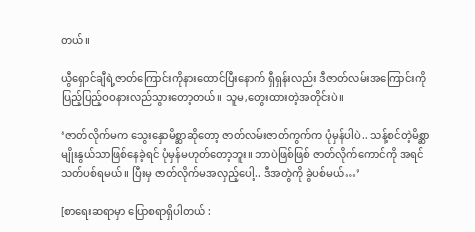တယ်။

ယွီရှောင်ချီရဲ့ဇာတ်ကြောင်းကိုနားထောင်ပြီးနောက် ရှီရှန်းလည်း ဒီဇာတ်လမ်းအကြောင်းကို ပြည့်ပြည့်ဝဝနားလည်သွားတော့တယ်။ သူမ,တွေးထားတဲ့အတိုင်းပဲ။

‘ဇာတ်လိုက်မက သွေးနှောမိစ္ဆာဆိုတော့ ဇာတ်လမ်းဇာတ်ကွက်က ပုံမှန်ပါပဲ.. သန့်စင်တဲ့မိစ္ဆာမျိုးနွယ်သာဖြစ်နေခဲ့ရင် ပုံမှန်မဟုတ်တော့ဘူး။ ဘာပဲဖြစ်ဖြစ် ဇာတ်လိုက်ကောင်ကို အရင်သတ်ပစ်ရမယ်။ ပြီးမှ ဇာတ်လိုက်မအလှည့်ပေါ့.. ဒီအတွဲကို ခွဲပစ်မယ်…’

[စာရေးဆရာမှာ ပြောစရာရှိပါတယ် :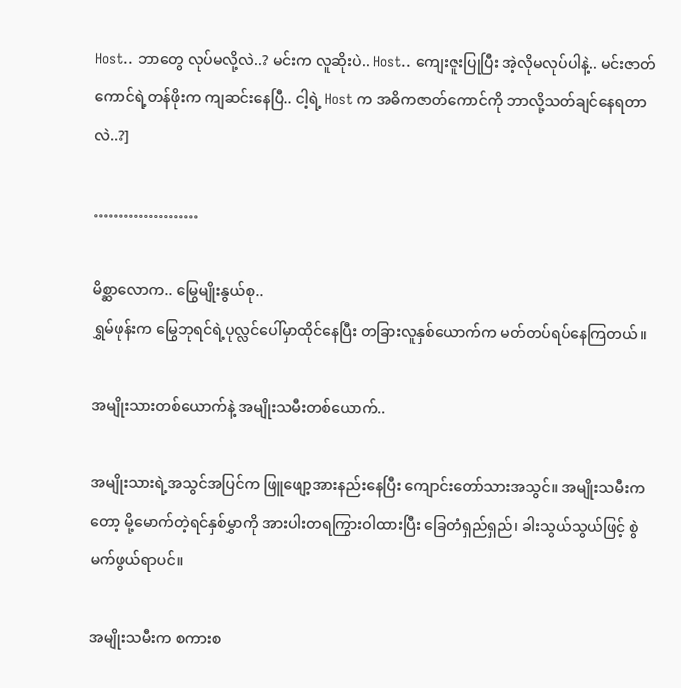Host.. ဘာတွေ လုပ်မလို့လဲ..? မင်းက လူဆိုးပဲ.. Host.. ကျေးဇူးပြုပြီး အဲ့လိုမလုပ်ပါနဲ့.. မင်းဇာတ်ကောင်ရဲ့တန်ဖိုးက ကျဆင်းနေပြီ.. ငါ့ရဲ့ Host က အဓိကဇာတ်ကောင်ကို ဘာလို့သတ်ချင်နေရတာလဲ..?]

…………………

မိစ္ဆာလောက.. မြွေမျိုးနွယ်စု..
ရွှမ်ဖုန်းက မြွေဘုရင်ရဲ့ပုလ္လင်ပေါ်မှာထိုင်နေပြီး တခြားလူနှစ်ယောက်က မတ်တပ်ရပ်နေကြတယ်။

အမျိုးသားတစ်ယောက်နဲ့ အမျိုးသမီးတစ်ယောက်..

အမျိုးသားရဲ့အသွင်အပြင်က ဖြူဖျော့အားနည်းနေပြီး ကျောင်းတော်သားအသွင်။ အမျိုးသမီးကတော့ မို့မောက်တဲ့ရင်နှစ်မွှာကို အားပါးတရကြွားဝါထားပြီး ခြေတံရှည်ရှည်၊ ခါးသွယ်သွယ်ဖြင့် စွဲမက်ဖွယ်ရာပင်။

အမျိုးသမီးက စကားစ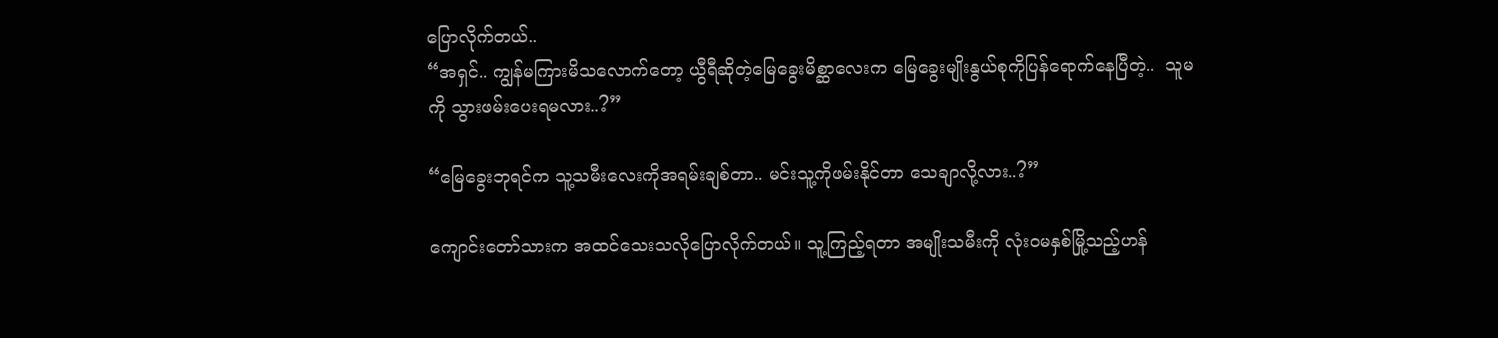ပြောလိုက်တယ်..
“အရှင်.. ကျွန်မကြားမိသလောက်တော့ ယွီရီဆိုတဲ့မြေခွေးမိစ္ဆာလေးက မြေခွေးမျိုးနွယ်စုကိုပြန်ရောက်နေပြီတဲ့..  သူမကို သွားဖမ်းပေးရမလား..?”

“မြေခွေးဘုရင်က သူ့သမီးလေးကိုအရမ်းချစ်တာ.. မင်းသူ့ကိုဖမ်းနိုင်တာ သေချာလို့လား..?”

ကျောင်းတော်သားက အထင်သေးသလိုပြောလိုက်တယ်။ သူ့ကြည့်ရတာ အမျိုးသမီးကို လုံးဝမနှစ်မြို့သည့်ဟန်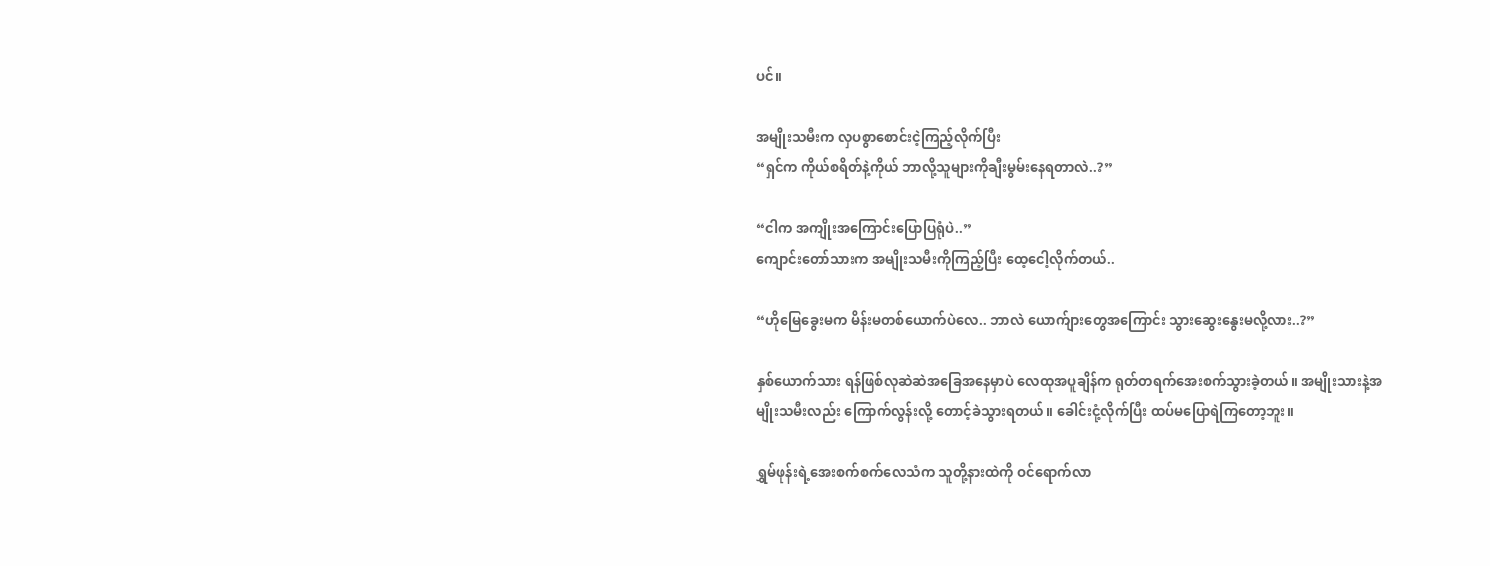ပင်။

အမျိုးသမီးက လှပစွာစောင်းငဲ့ကြည့်လိုက်ပြီး
“ရှင်က ကိုယ်စရိတ်နဲ့ကိုယ် ဘာလို့သူများကိုချီးမွမ်းနေရတာလဲ..?”

“ငါက အကျိုးအကြောင်းပြောပြရုံပဲ..”
ကျောင်းတော်သားက အမျိုးသမီးကိုကြည့်ပြီး ထေ့ငေါ့လိုက်တယ်..

“ဟိုမြေခွေးမက မိန်းမတစ်ယောက်ပဲလေ.. ဘာလဲ ယောက်ျားတွေအကြောင်း သွားဆွေးနွေးမလို့လား..?”

နှစ်ယောက်သား ရန်ဖြစ်လုဆဲဆဲအခြေအနေမှာပဲ လေထုအပူချိန်က ရုတ်တရက်အေးစက်သွားခဲ့တယ်။ အမျိုးသားနဲ့အမျိုးသမီးလည်း ကြောက်လွန်းလို့ တောင့်ခဲသွားရတယ်။ ခေါင်းငုံ့လိုက်ပြီး ထပ်မပြောရဲကြတော့ဘူး။

ရွှမ်ဖုန်းရဲ့အေးစက်စက်လေသံက သူတို့နားထဲကို ဝင်ရောက်လာ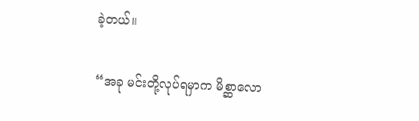ခဲ့တယ်။

“အခု မင်းတို့လုပ်ရမှာက မိစ္ဆာလော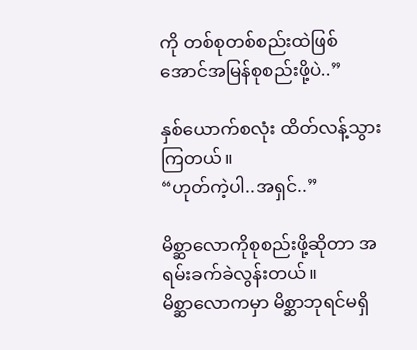ကို တစ်စုတစ်စည်းထဲဖြစ်အောင်အမြန်စုစည်းဖို့ပဲ..”

နှစ်ယောက်စလုံး ထိတ်လန့်သွားကြတယ်။
“ဟုတ်ကဲ့ပါ..အရှင်..”

မိစ္ဆာလောကိုစုစည်းဖို့ဆိုတာ အရမ်းခက်ခဲလွန်းတယ်။
မိစ္ဆာလောကမှာ မိစ္ဆာဘုရင်မရှိ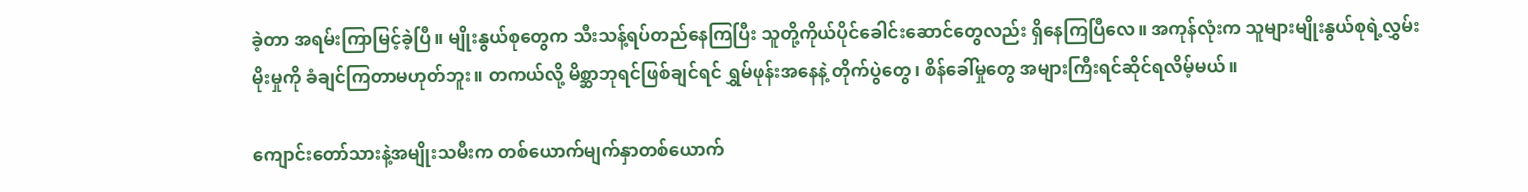ခဲ့တာ အရမ်းကြာမြင့်ခဲ့ပြီ။ မျိုးနွယ်စုတွေက သီးသန့်ရပ်တည်နေကြပြီး သူတို့ကိုယ်ပိုင်ခေါင်းဆောင်တွေလည်း ရှိနေကြပြီလေ။ အကုန်လုံးက သူများမျိုးနွယ်စုရဲ့လွှမ်းမိုးမှုကို ခံချင်ကြတာမဟုတ်ဘူး။ တကယ်လို့ မိစ္ဆာဘုရင်ဖြစ်ချင်ရင် ရွှမ်ဖုန်းအနေနဲ့ တိုက်ပွဲတွေ၊ စိန်ခေါ်မှုတွေ အများကြီးရင်ဆိုင်ရလိမ့်မယ်။

ကျောင်းတော်သားနဲ့အမျိုးသမီးက တစ်ယောက်မျက်နှာတစ်ယောက်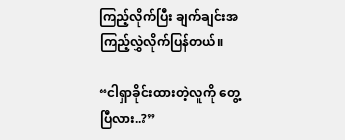ကြည့်လိုက်ပြီး ချက်ချင်းအကြည့်လွှဲလိုက်ပြန်တယ်။

“ငါရှာခိုင်းထားတဲ့လူကို တွေ့ပြီလား..?”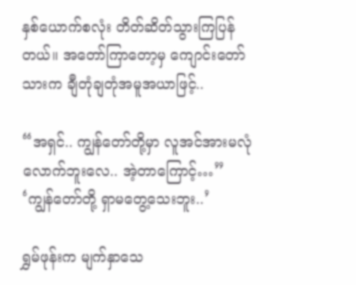နှစ်ယောက်စလုံး တိတ်ဆိတ်သွားကြပြန်တယ်။ အတော်ကြာတော့မှ ကျောင်းတော်သားက ချီတုံချတုံအမူအယာဖြင့်..

“အရှင်.. ကျွန်တော်တို့မှာ လူအင်အားမလုံလောက်ဘူးလေ.. အဲ့တာကြောင့်…”
‘ကျွန်တော်တို့ ရှာမတွေ့သေးဘူး..’

ရွှမ်ဖုန်းက မျက်နှာသေ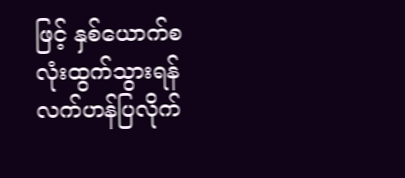ဖြင့် နှစ်ယောက်စလုံးထွက်သွားရန် လက်ဟန်ပြလိုက်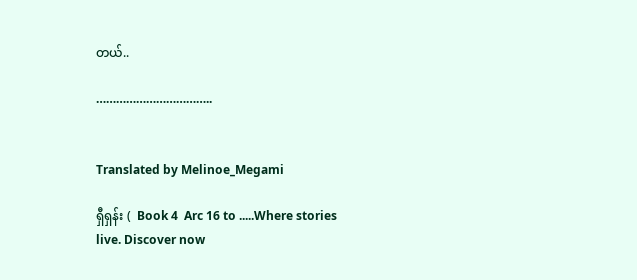တယ်..

……………………………..


Translated by Melinoe_Megami

ရှီရှန်း (  Book 4  Arc 16 to .....Where stories live. Discover now